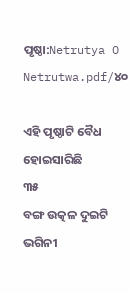ପୃଷ୍ଠା:Netrutya O Netrutwa.pdf/୪୦

ଏହି ପୃଷ୍ଠାଟି ବୈଧ ହୋଇସାରିଛି
୩୫
ବଙ୍ଗ ଉତ୍କଳ ଦୁଇଟି ଭଗିନୀ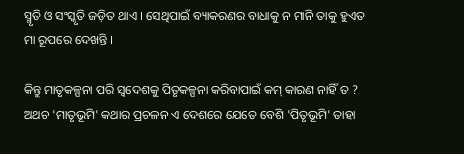ସ୍ମୃତି ଓ ସଂସ୍କୃତି ଜଡ଼ିତ ଥାଏ । ସେଥିପାଇଁ ବ୍ୟାକରଣର ବାଧାକୁ ନ ମାନି ତାକୁ ହୁଏତ ମା ରୂପରେ ଦେଖନ୍ତି ।

କିନ୍ତୁ ମାତୃକଳ୍ପନା ପରି ସ୍ୱଦେଶକୁ ପିତୃକଳ୍ପନା କରିବାପାଇଁ କମ୍ କାରଣ ନାହିଁ ତ ? ଅଥଚ 'ମାତୃଭୂମି' କଥାର ପ୍ରଚଳନ ଏ ଦେଶରେ ଯେତେ ବେଶି 'ପିତୃଭୂମି' ତାହା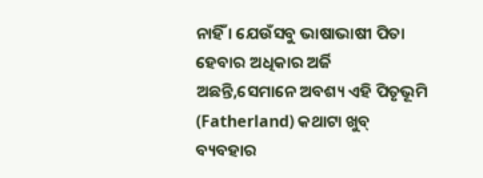ନାହିଁ । ଯେଉଁସବୁ ଭାଷାଭାଷୀ ପିତା ହେବାର ଅଧିକାର ଅର୍ଜି ଅଛନ୍ତି,ସେମାନେ ଅବଶ୍ୟ ଏହି ପିତୃଭୂମି (Fatherland) କଥାଟା ଖୁବ୍ ବ୍ୟବ‌ହାର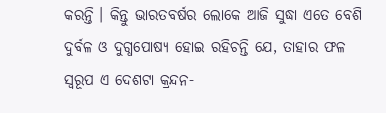କରନ୍ତି । କିନ୍ତୁ ଭାରତବର୍ଷର ଲୋକେ ଆଜି ସୁଦ୍ଧା ଏତେ ବେଶି ଦୁର୍ବଳ ଓ ଦୁଗ୍ଧପୋଷ୍ୟ ହୋଇ ରହିଚନ୍ତି ଯେ, ତାହାର ଫଳ ସ୍ୱରୂପ ଏ ଦେଶଟା କ୍ରନ୍ଦନ-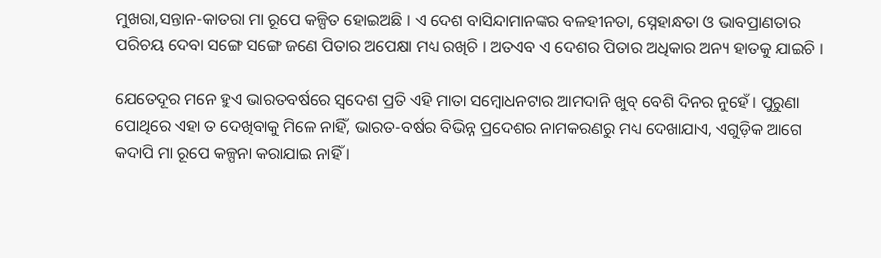ମୁଖରା,ସନ୍ତାନ-କାତରା ମା ରୂପେ କଳ୍ପିତ ହୋଇଅଛି । ଏ ଦେଶ ବାସିନ୍ଦାମାନ‌ଙ୍କର ବଳହୀନତା, ସ୍ନେହାନ୍ଧତା ଓ ଭାବପ୍ରାଣତାର ପରିଚୟ ଦେବା ସଙ୍ଗେ ସଙ୍ଗେ ଜଣେ ପିତାର ଅପେକ୍ଷା ମଧ୍ୟ ରଖିଚି । ଅତଏବ ଏ ଦେଶର ପିତାର ଅଧିକାର ଅନ୍ୟ ହାତକୁ ଯାଇଚି ।

ଯେତେଦୂର ମନେ ହୁଏ ଭାରତବର୍ଷରେ ସ୍ୱଦେଶ ପ୍ରତି ଏହି ମାତା ସମ୍ବୋଧନଟାର ଆମଦାନି ଖୁବ୍ ବେଶି ଦିନର ନୁହେଁ । ପୁରୁଣା ପୋଥିରେ ଏହା ତ ଦେଖିବାକୁ ମିଳେ ନାହିଁ, ଭାରତ-ବର୍ଷର ବିଭିନ୍ନ ପ୍ରଦେଶର ନାମକରଣରୁ ମଧ୍ୟ ଦେଖାଯାଏ, ଏଗୁଡ଼ିକ ଆଗେ କଦାପି ମା ରୂପେ କଳ୍ପନା କରାଯାଇ ନାହିଁ ।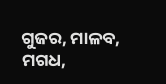ଗୁଜର, ମାଳବ, ମଗଧ,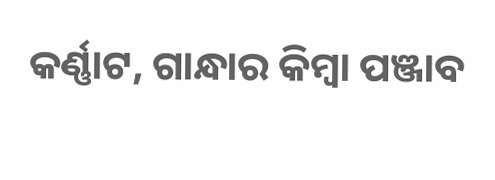କର୍ଣ୍ଣାଟ, ଗାନ୍ଧାର କିମ୍ବା ପଞ୍ଜାବ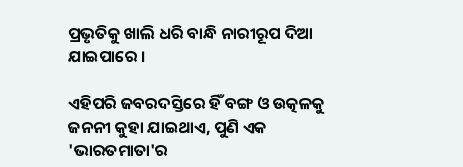ପ୍ରଭୃତିକୁ ଖାଲି ଧରି ବାନ୍ଧି ନାରୀରୂପ ଦିଆ ଯାଇପାରେ ।

ଏହିପରି ଜବରଦସ୍ତିରେ ହିଁ ବଙ୍ଗ ଓ ଉତ୍କଳକୁ ଜନନୀ କୁହା ଯାଇଥାଏ, ପୁଣି ଏକ 'ଭାରତମାତା'ର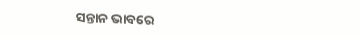ସନ୍ତାନ ଭାବରେ